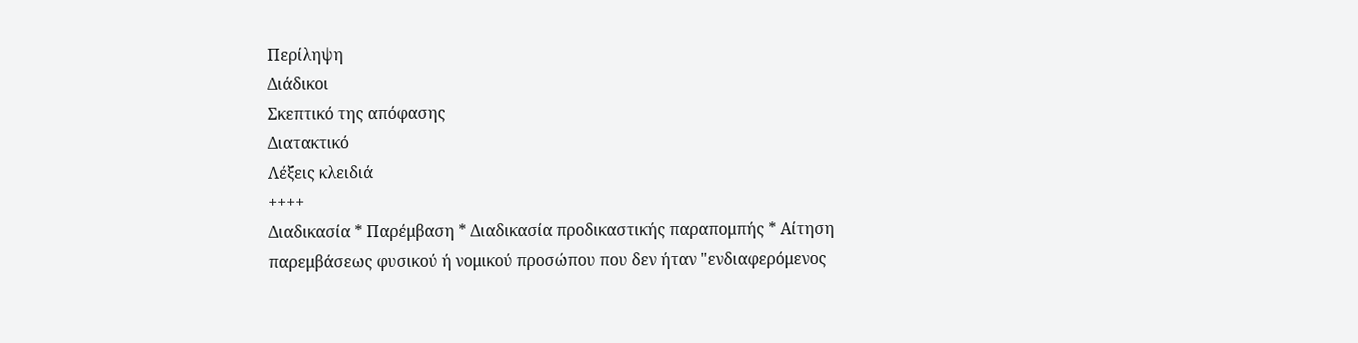Περίληψη
Διάδικοι
Σκεπτικό της απόφασης
Διατακτικό
Λέξεις κλειδιά
++++
Διαδικασία * Παρέμβαση * Διαδικασία προδικαστικής παραπομπής * Αίτηση παρεμβάσεως φυσικού ή νομικού προσώπου που δεν ήταν "ενδιαφερόμενος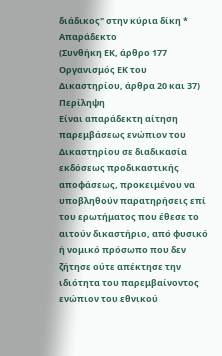διάδικος" στην κύρια δίκη * Απαράδεκτο
(Συνθήκη ΕΚ, άρθρο 177 Οργανισμός ΕΚ του Δικαστηρίου, άρθρα 20 και 37)
Περίληψη
Είναι απαράδεκτη αίτηση παρεμβάσεως ενώπιον του Δικαστηρίου σε διαδικασία εκδόσεως προδικαστικής αποφάσεως, προκειμένου να υποβληθούν παρατηρήσεις επί του ερωτήματος που έθεσε το αιτούν δικαστήριο, από φυσικό ή νομικό πρόσωπο που δεν ζήτησε ούτε απέκτησε την ιδιότητα του παρεμβαίνοντος ενώπιον του εθνικού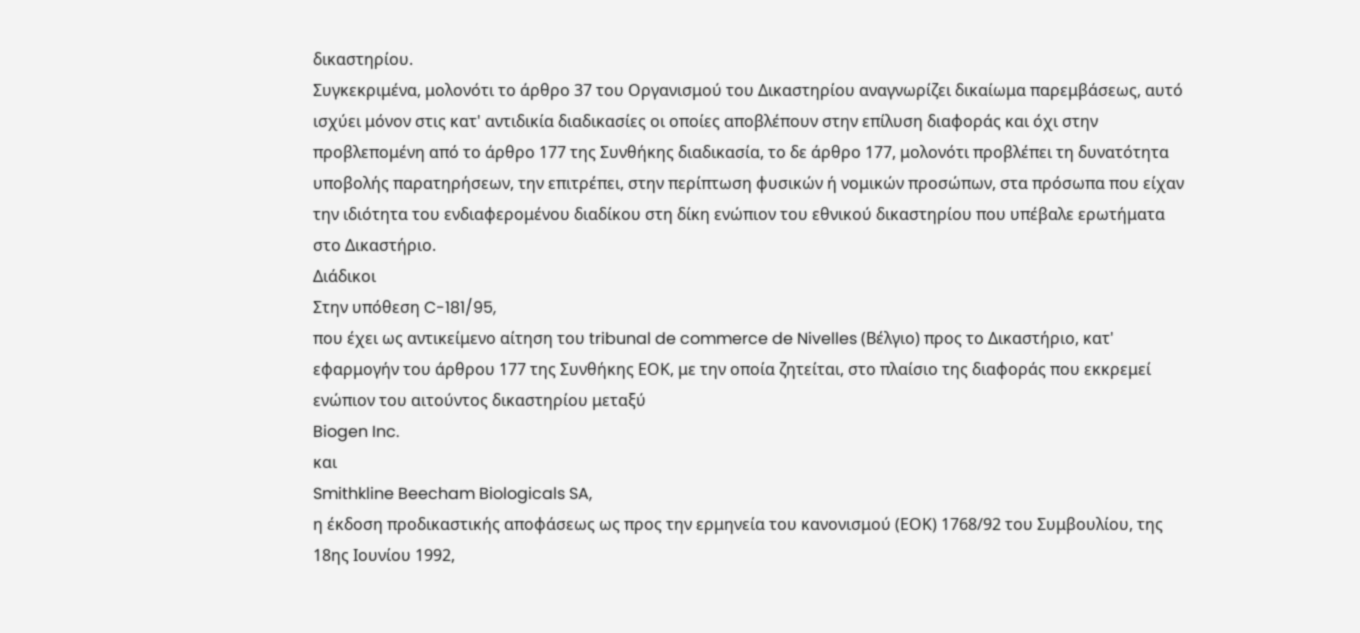δικαστηρίου.
Συγκεκριμένα, μολονότι το άρθρο 37 του Οργανισμού του Δικαστηρίου αναγνωρίζει δικαίωμα παρεμβάσεως, αυτό ισχύει μόνον στις κατ' αντιδικία διαδικασίες οι οποίες αποβλέπουν στην επίλυση διαφοράς και όχι στην προβλεπομένη από το άρθρο 177 της Συνθήκης διαδικασία, το δε άρθρο 177, μολονότι προβλέπει τη δυνατότητα υποβολής παρατηρήσεων, την επιτρέπει, στην περίπτωση φυσικών ή νομικών προσώπων, στα πρόσωπα που είχαν την ιδιότητα του ενδιαφερομένου διαδίκου στη δίκη ενώπιον του εθνικού δικαστηρίου που υπέβαλε ερωτήματα στο Δικαστήριο.
Διάδικοι
Στην υπόθεση C-181/95,
που έχει ως αντικείμενο αίτηση του tribunal de commerce de Nivelles (Βέλγιο) προς το Δικαστήριο, κατ' εφαρμογήν του άρθρου 177 της Συνθήκης ΕΟΚ, με την οποία ζητείται, στο πλαίσιο της διαφοράς που εκκρεμεί ενώπιον του αιτούντος δικαστηρίου μεταξύ
Biogen Inc.
και
Smithkline Beecham Biologicals SA,
η έκδοση προδικαστικής αποφάσεως ως προς την ερμηνεία του κανονισμού (ΕΟΚ) 1768/92 του Συμβουλίου, της 18ης Ιουνίου 1992,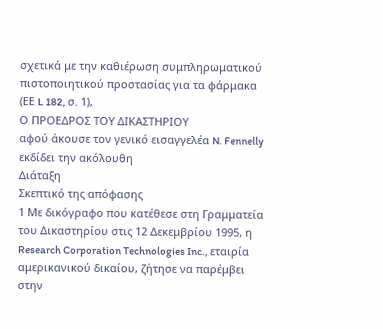σχετικά με την καθιέρωση συμπληρωματικού πιστοποιητικού προστασίας για τα φάρμακα (ΕΕ L 182, σ. 1),
Ο ΠΡΟΕΔΡΟΣ ΤΟΥ ΔΙΚΑΣΤΗΡΙΟΥ
αφού άκουσε τον γενικό εισαγγελέα N. Fennelly
εκδίδει την ακόλουθη
Διάταξη
Σκεπτικό της απόφασης
1 Με δικόγραφο που κατέθεσε στη Γραμματεία του Δικαστηρίου στις 12 Δεκεμβρίου 1995, η Research Corporation Technologies Inc., εταιρία αμερικανικού δικαίου, ζήτησε να παρέμβει στην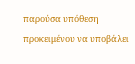παρούσα υπόθεση προκειμένου να υποβάλει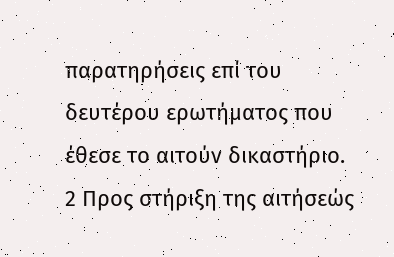παρατηρήσεις επί του δευτέρου ερωτήματος που έθεσε το αιτούν δικαστήριο.
2 Προς στήριξη της αιτήσεώς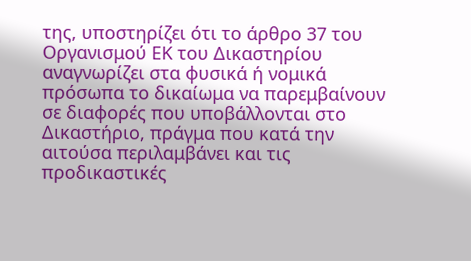της, υποστηρίζει ότι το άρθρο 37 του Οργανισμού ΕΚ του Δικαστηρίου αναγνωρίζει στα φυσικά ή νομικά πρόσωπα το δικαίωμα να παρεμβαίνουν σε διαφορές που υποβάλλονται στο Δικαστήριο, πράγμα που κατά την αιτούσα περιλαμβάνει και τις προδικαστικές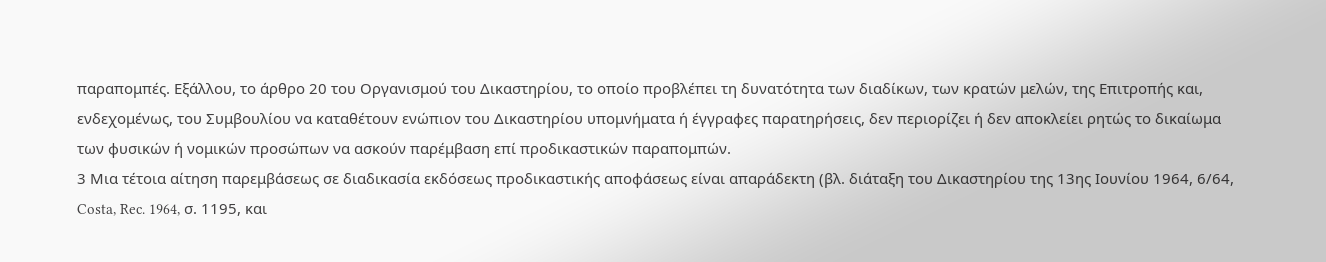παραπομπές. Εξάλλου, το άρθρο 20 του Οργανισμού του Δικαστηρίου, το οποίο προβλέπει τη δυνατότητα των διαδίκων, των κρατών μελών, της Επιτροπής και, ενδεχομένως, του Συμβουλίου να καταθέτουν ενώπιον του Δικαστηρίου υπομνήματα ή έγγραφες παρατηρήσεις, δεν περιορίζει ή δεν αποκλείει ρητώς το δικαίωμα των φυσικών ή νομικών προσώπων να ασκούν παρέμβαση επί προδικαστικών παραπομπών.
3 Μια τέτοια αίτηση παρεμβάσεως σε διαδικασία εκδόσεως προδικαστικής αποφάσεως είναι απαράδεκτη (βλ. διάταξη του Δικαστηρίου της 13ης Ιουνίου 1964, 6/64, Costa, Rec. 1964, σ. 1195, και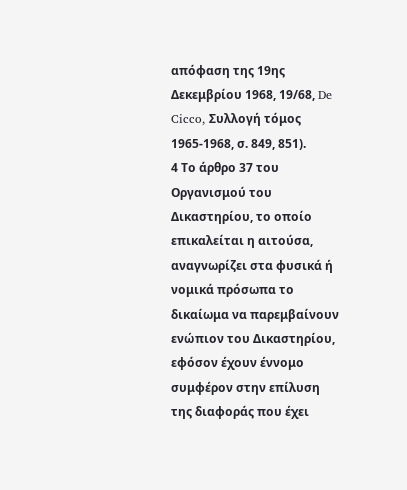απόφαση της 19ης Δεκεμβρίου 1968, 19/68, De Cicco, Συλλογή τόμος 1965-1968, σ. 849, 851).
4 Το άρθρο 37 του Οργανισμού του Δικαστηρίου, το οποίο επικαλείται η αιτούσα, αναγνωρίζει στα φυσικά ή νομικά πρόσωπα το δικαίωμα να παρεμβαίνουν ενώπιον του Δικαστηρίου, εφόσον έχουν έννομο συμφέρον στην επίλυση της διαφοράς που έχει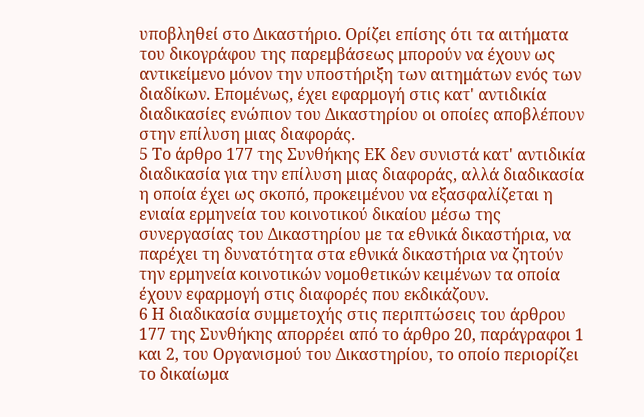υποβληθεί στο Δικαστήριο. Ορίζει επίσης ότι τα αιτήματα του δικογράφου της παρεμβάσεως μπορούν να έχουν ως αντικείμενο μόνον την υποστήριξη των αιτημάτων ενός των διαδίκων. Επομένως, έχει εφαρμογή στις κατ' αντιδικία διαδικασίες ενώπιον του Δικαστηρίου οι οποίες αποβλέπουν στην επίλυση μιας διαφοράς.
5 Το άρθρο 177 της Συνθήκης ΕΚ δεν συνιστά κατ' αντιδικία διαδικασία για την επίλυση μιας διαφοράς, αλλά διαδικασία η οποία έχει ως σκοπό, προκειμένου να εξασφαλίζεται η ενιαία ερμηνεία του κοινοτικού δικαίου μέσω της συνεργασίας του Δικαστηρίου με τα εθνικά δικαστήρια, να παρέχει τη δυνατότητα στα εθνικά δικαστήρια να ζητούν την ερμηνεία κοινοτικών νομοθετικών κειμένων τα οποία έχουν εφαρμογή στις διαφορές που εκδικάζουν.
6 Η διαδικασία συμμετοχής στις περιπτώσεις του άρθρου 177 της Συνθήκης απορρέει από το άρθρο 20, παράγραφοι 1 και 2, του Οργανισμού του Δικαστηρίου, το οποίο περιορίζει το δικαίωμα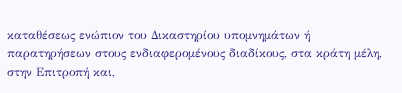καταθέσεως ενώπιον του Δικαστηρίου υπομνημάτων ή παρατηρήσεων στους ενδιαφερομένους διαδίκους, στα κράτη μέλη, στην Επιτροπή και,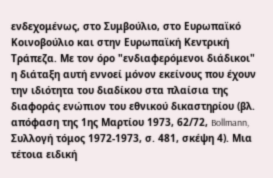ενδεχομένως, στο Συμβούλιο, στο Ευρωπαϊκό Κοινοβούλιο και στην Ευρωπαϊκή Κεντρική Τράπεζα. Με τον όρο "ενδιαφερόμενοι διάδικοι" η διάταξη αυτή εννοεί μόνον εκείνους που έχουν την ιδιότητα του διαδίκου στα πλαίσια της διαφοράς ενώπιον του εθνικού δικαστηρίου (βλ. απόφαση της 1ης Μαρτίου 1973, 62/72, Bollmann, Συλλογή τόμος 1972-1973, σ. 481, σκέψη 4). Μια τέτοια ειδική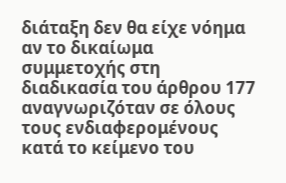διάταξη δεν θα είχε νόημα αν το δικαίωμα συμμετοχής στη διαδικασία του άρθρου 177 αναγνωριζόταν σε όλους τους ενδιαφερομένους κατά το κείμενο του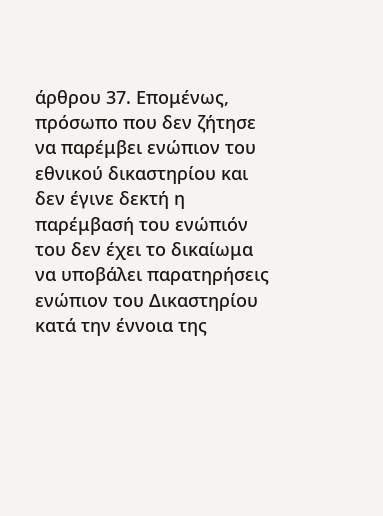άρθρου 37. Επομένως, πρόσωπο που δεν ζήτησε να παρέμβει ενώπιον του εθνικού δικαστηρίου και δεν έγινε δεκτή η παρέμβασή του ενώπιόν του δεν έχει το δικαίωμα να υποβάλει παρατηρήσεις ενώπιον του Δικαστηρίου κατά την έννοια της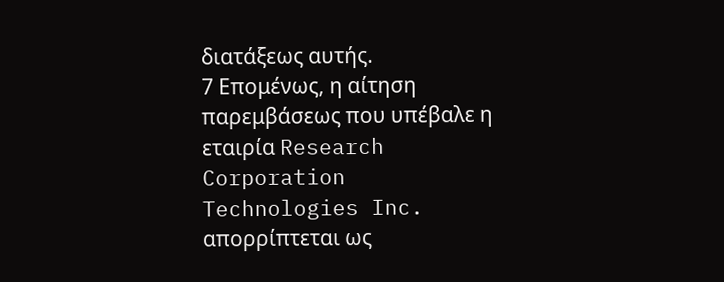διατάξεως αυτής.
7 Επομένως, η αίτηση παρεμβάσεως που υπέβαλε η εταιρία Research Corporation Technologies Inc. απορρίπτεται ως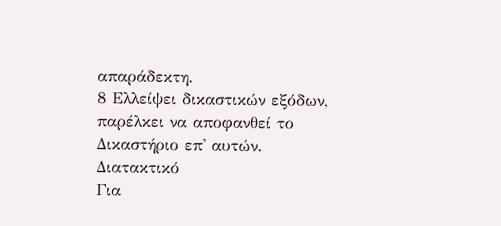απαράδεκτη.
8 Ελλείψει δικαστικών εξόδων, παρέλκει να αποφανθεί το Δικαστήριο επ' αυτών.
Διατακτικό
Για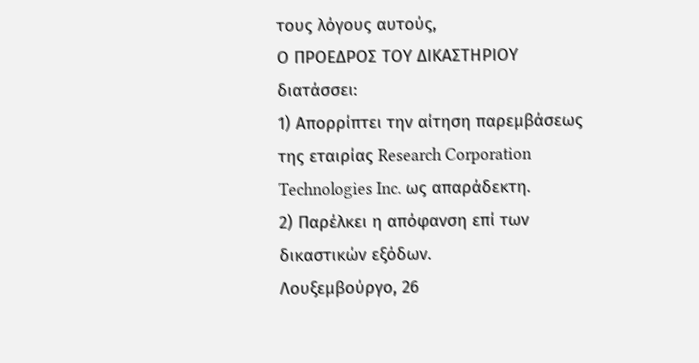τους λόγους αυτούς,
Ο ΠΡΟΕΔΡΟΣ ΤΟΥ ΔΙΚΑΣΤΗΡΙΟΥ
διατάσσει:
1) Απορρίπτει την αίτηση παρεμβάσεως της εταιρίας Research Corporation Technologies Inc. ως απαράδεκτη.
2) Παρέλκει η απόφανση επί των δικαστικών εξόδων.
Λουξεμβούργο, 26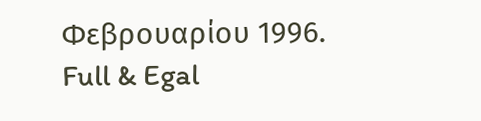Φεβρουαρίου 1996.
Full & Egal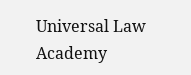Universal Law Academy